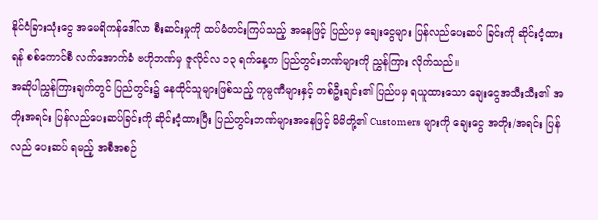နိုင်ငံခြားသုံးငွေ အမေရိကန်ဒေါ်လာ စီးဆင်းမှုကို ထပ်မံတင်းကြပ်သည့် အနေဖြင့် ပြည်ပမှ ချေးငွေများ ပြန်လည်ပေးဆပ် ခြင်းကို ဆိုင်းငံ့ထားရန် စစ်ကောင်စီ လက်အောက်ခံ ဗဟိုဘဏ်မှ ဇူလိုင်လ ၁၃ ရက်နေ့က ပြည်တွင်းဘဏ်များကို ညွှန်ကြား လိုက်သည်။
အဆိုပါညွှန်ကြားချက်တွင် ပြည်တွင်း၌ နေထိုင်သူများဖြစ်သည့် ကုမ္ပဏီများနှင့် တစ်ဦးချင်း၏ ပြည်ပမှ ရယူထားသော ချေးငွေအသီးသီး၏ အတိုးအရင်း ပြန်လည်ပေးဆပ်ခြင်းကို ဆိုင်းငံ့ထားပြီး ပြည်တွင်းဘဏ်များအနေဖြင့် မိမိတို့၏ Customers များကို ချေးငွေ အတိုး/အရင်း ပြန်လည် ပေးဆပ် ရမည့် အစီအစဉ်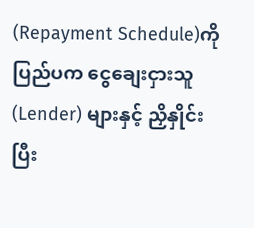(Repayment Schedule)ကို ပြည်ပက ငွေချေးငှားသူ (Lender) များနှင့် ညှိနှိုင်းပြီး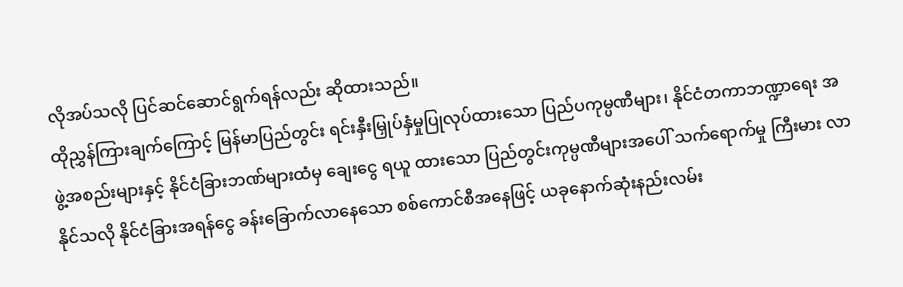လိုအပ်သလို ပြင်ဆင်ဆောင်ရွက်ရန်လည်း ဆိုထားသည်။
ထိုညွှန်ကြားချက်ကြောင့် မြန်မာပြည်တွင်း ရင်းနှီးမြှုပ်နှံမှုပြုလုပ်ထားသော ပြည်ပကုမ္ပဏီများ၊ နိုင်ငံတကာဘဏ္ဍာရေး အဖွဲ့အစည်းများနှင့် နိုင်ငံခြားဘဏ်များထံမှ ချေးငွေ ရယူ ထားသော ပြည်တွင်းကုမ္ပဏီများအပေါ် သက်ရောက်မှု ကြီးမား လာနိုင်သလို နိုင်ငံခြားအရန်ငွေ ခန်းခြောက်လာနေသော စစ်ကောင်စီအနေဖြင့် ယခုနောက်ဆုံးနည်းလမ်း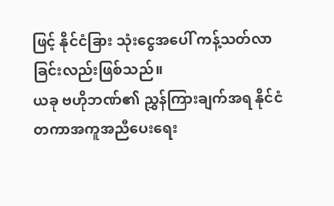ဖြင့် နိုင်ငံခြား သုံးငွေအပေါ် ကန့်သတ်လာခြင်းလည်းဖြစ်သည်။
ယခု ဗဟိုဘဏ်၏ ညွှန်ကြားချက်အရ နိုင်ငံတကာအကူအညီပေးရေး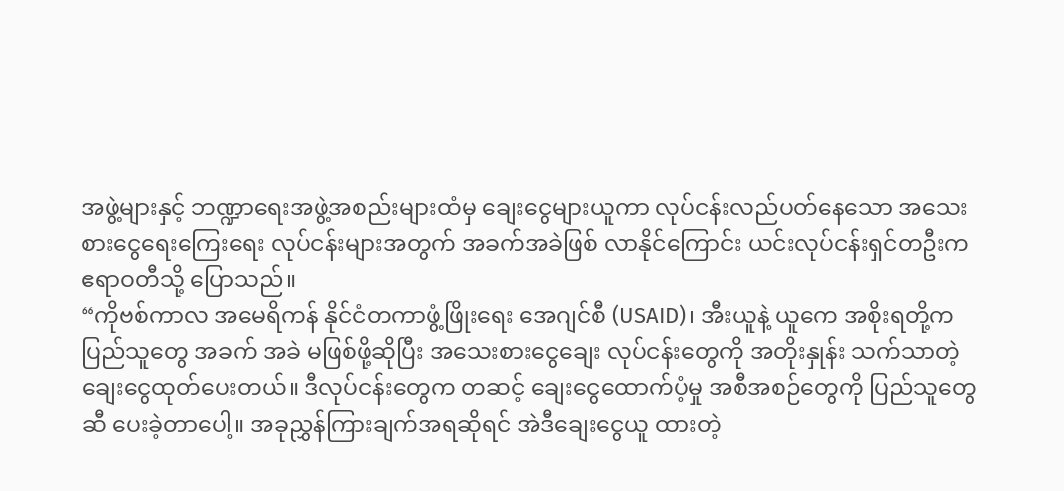အဖွဲ့များနှင့် ဘဏ္ဍာရေးအဖွဲ့အစည်းများထံမှ ချေးငွေများယူကာ လုပ်ငန်းလည်ပတ်နေသော အသေးစားငွေရေးကြေးရေး လုပ်ငန်းများအတွက် အခက်အခဲဖြစ် လာနိုင်ကြောင်း ယင်းလုပ်ငန်းရှင်တဦးက ဧရာဝတီသို့ ပြောသည်။
“ကိုဗစ်ကာလ အမေရိကန် နိုင်ငံတကာဖွံ့ဖြိုးရေး အေဂျင်စီ (USAID)၊ အီးယူနဲ့ ယူကေ အစိုးရတို့က ပြည်သူတွေ အခက် အခဲ မဖြစ်ဖို့ဆိုပြီး အသေးစားငွေချေး လုပ်ငန်းတွေကို အတိုးနှုန်း သက်သာတဲ့ ချေးငွေထုတ်ပေးတယ်။ ဒီလုပ်ငန်းတွေက တဆင့် ချေးငွေထောက်ပံ့မှု အစီအစဉ်တွေကို ပြည်သူတွေဆီ ပေးခဲ့တာပေါ့။ အခုညွှန်ကြားချက်အရဆိုရင် အဲဒီချေးငွေယူ ထားတဲ့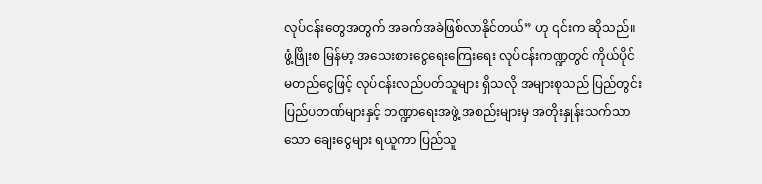လုပ်ငန်းတွေအတွက် အခက်အခဲဖြစ်လာနိုင်တယ်” ဟု ၎င်းက ဆိုသည်။
ဖွံ့ဖြိုးစ မြန်မာ့ အသေးစားငွေရေးကြေးရေး လုပ်ငန်းကဏ္ဍတွင် ကိုယ်ပိုင်မတည်ငွေဖြင့် လုပ်ငန်းလည်ပတ်သူများ ရှိသလို အများစုသည် ပြည်တွင်းပြည်ပဘဏ်များနှင့် ဘဏ္ဍာရေးအဖွဲ့ အစည်းများမှ အတိုးနှုန်းသက်သာသော ချေးငွေများ ရယူကာ ပြည်သူ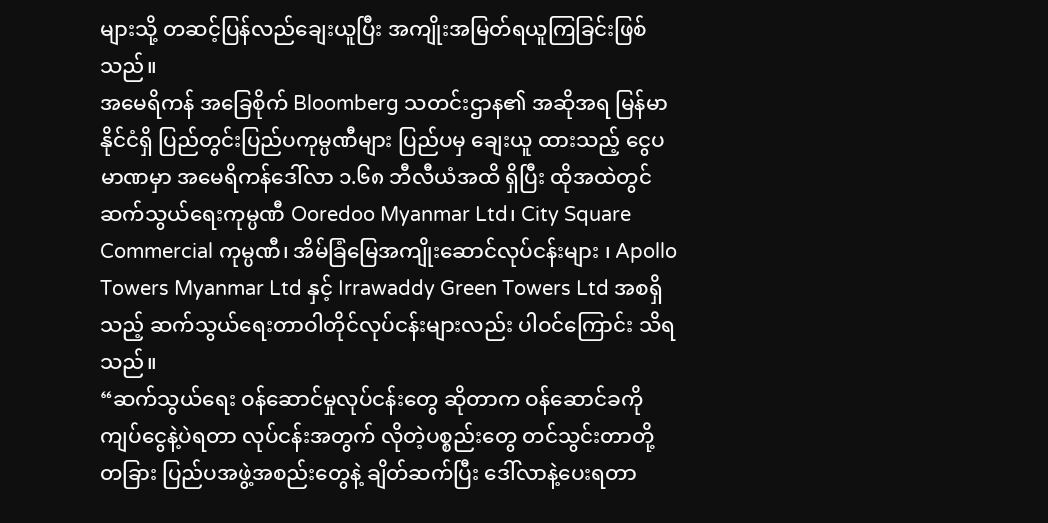များသို့ တဆင့်ပြန်လည်ချေးယူပြီး အကျိုးအမြတ်ရယူကြခြင်းဖြစ်သည်။
အမေရိကန် အခြေစိုက် Bloomberg သတင်းဌာန၏ အဆိုအရ မြန်မာနိုင်ငံရှိ ပြည်တွင်းပြည်ပကုမ္ပဏီများ ပြည်ပမှ ချေးယူ ထားသည့် ငွေပမာဏမှာ အမေရိကန်ဒေါ်လာ ၁.၆၈ ဘီလီယံအထိ ရှိပြီး ထိုအထဲတွင် ဆက်သွယ်ရေးကုမ္ပဏီ Ooredoo Myanmar Ltd၊ City Square Commercial ကုမ္ပဏီ၊ အိမ်ခြံမြေအကျိုးဆောင်လုပ်ငန်းများ ၊ Apollo Towers Myanmar Ltd နှင့် Irrawaddy Green Towers Ltd အစရှိသည့် ဆက်သွယ်ရေးတာဝါတိုင်လုပ်ငန်းများလည်း ပါဝင်ကြောင်း သိရသည်။
“ဆက်သွယ်ရေး ဝန်ဆောင်မှုလုပ်ငန်းတွေ ဆိုတာက ဝန်ဆောင်ခကို ကျပ်ငွေနဲ့ပဲရတာ လုပ်ငန်းအတွက် လိုတဲ့ပစ္စည်းတွေ တင်သွင်းတာတို့ တခြား ပြည်ပအဖွဲ့အစည်းတွေနဲ့ ချိတ်ဆက်ပြီး ဒေါ်လာနဲ့ပေးရတာ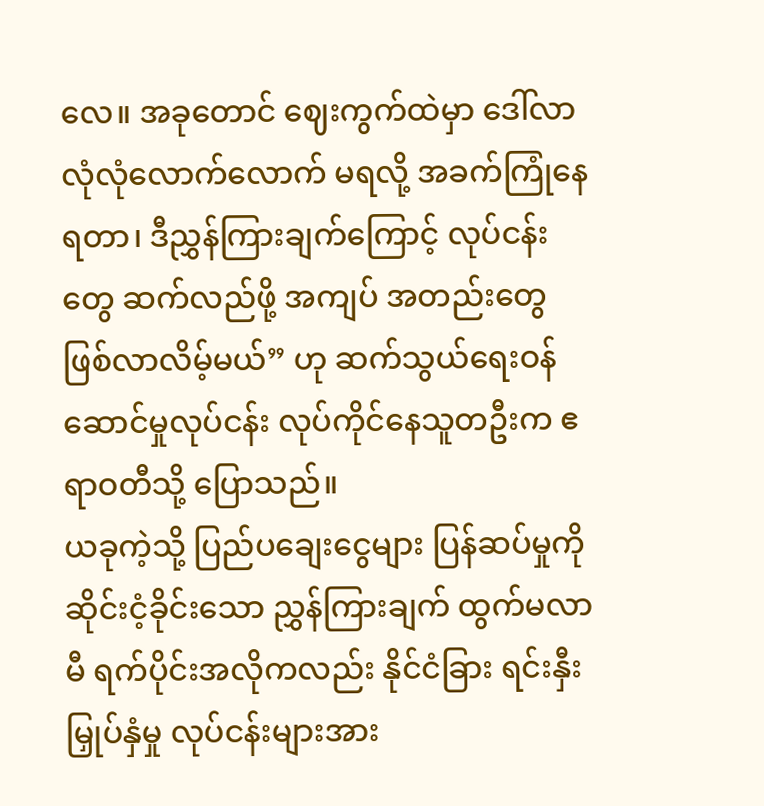လေ။ အခုတောင် ဈေးကွက်ထဲမှာ ဒေါ်လာ လုံလုံလောက်လောက် မရလို့ အခက်ကြုံနေရတာ၊ ဒီညွှန်ကြားချက်ကြောင့် လုပ်ငန်းတွေ ဆက်လည်ဖို့ အကျပ် အတည်းတွေ ဖြစ်လာလိမ့်မယ်” ဟု ဆက်သွယ်ရေးဝန်ဆောင်မှုလုပ်ငန်း လုပ်ကိုင်နေသူတဦးက ဧရာဝတီသို့ ပြောသည်။
ယခုကဲ့သို့ ပြည်ပချေးငွေများ ပြန်ဆပ်မှုကို ဆိုင်းငံ့ခိုင်းသော ညွှန်ကြားချက် ထွက်မလာမီ ရက်ပိုင်းအလိုကလည်း နိုင်ငံခြား ရင်းနှီးမြှုပ်နှံမှု လုပ်ငန်းများအား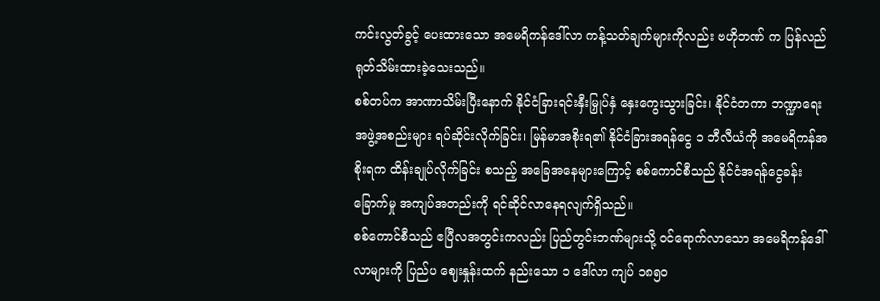ကင်းလွတ်ခွင့် ပေးထားသော အမေရိကန်ဒေါ်လာ ကန့်သတ်ချက်များကိုလည်း ဗဟိုဘဏ် က ပြန်လည်ရုတ်သိမ်းထားခဲ့သေးသည်။
စစ်တပ်က အာဏာသိမ်းပြီးနောက် နိုင်ငံခြားရင်းနှီးမြှုပ်နှံ နှေးကွေးသွားခြင်း၊ နိုင်ငံတကာ ဘဏ္ဍာရေးအဖွဲ့အစည်းများ ရပ်ဆိုင်းလိုက်ခြင်း၊ မြန်မာအစိုးရ၏ နိုင်ငံခြားအရန်ငွေ ၁ ဘီလီယံကို အမေရိကန်အစိုးရက ထိန်းချုပ်လိုက်ခြင်း စသည့် အခြေအနေများကြောင့် စစ်ကောင်စီသည် နိုင်ငံအရန်ငွေခန်းခြောက်မှု အကျပ်အတည်းကို ရင်ဆိုင်လာနေရလျက်ရှိသည်။
စစ်ကောင်စီသည် ဧပြီလအတွင်းကလည်း ပြည်တွင်းဘဏ်များသို့ ဝင်ရောက်လာသော အမေရိကန်ဒေါ်လာများကို ပြည်ပ ဈေးနှုန်းထက် နည်းသော ၁ ဒေါ်လာ ကျပ် ၁၈၅၀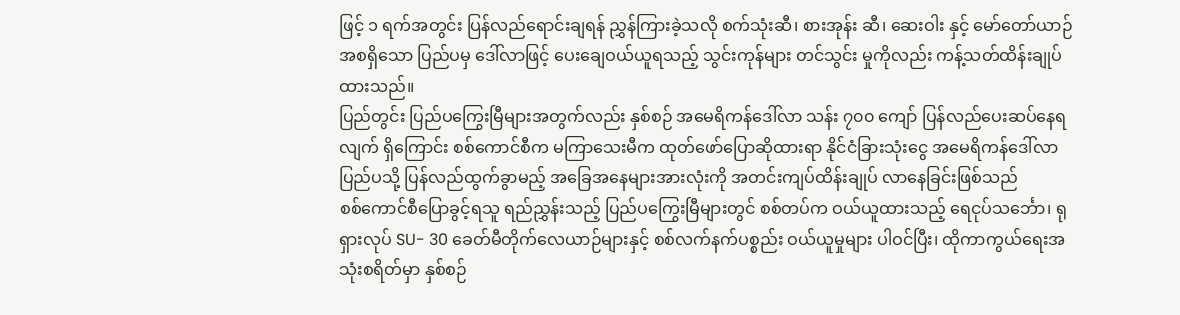ဖြင့် ၁ ရက်အတွင်း ပြန်လည်ရောင်းချရန် ညွှန်ကြားခဲ့သလို စက်သုံးဆီ၊ စားအုန်း ဆီ၊ ဆေးဝါး နှင့် မော်တော်ယာဉ်အစရှိသော ပြည်ပမှ ဒေါ်လာဖြင့် ပေးချေဝယ်ယူရသည့် သွင်းကုန်များ တင်သွင်း မှုကိုလည်း ကန့်သတ်ထိန်းချုပ်ထားသည်။
ပြည်တွင်း ပြည်ပကြွေးမြီများအတွက်လည်း နှစ်စဉ် အမေရိကန်ဒေါ်လာ သန်း ၇၀၀ ကျော် ပြန်လည်ပေးဆပ်နေရလျက် ရှိကြောင်း စစ်ကောင်စီက မကြာသေးမီက ထုတ်ဖော်ပြောဆိုထားရာ နိုင်ငံခြားသုံးငွေ အမေရိကန်ဒေါ်လာ ပြည်ပသို့ ပြန်လည်ထွက်ခွာမည့် အခြေအနေများအားလုံးကို အတင်းကျပ်ထိန်းချုပ် လာနေခြင်းဖြစ်သည်
စစ်ကောင်စီပြောခွင့်ရသူ ရည်ညွှန်းသည့် ပြည်ပကြွေးမြီများတွင် စစ်တပ်က ဝယ်ယူထားသည့် ရေငုပ်သင်္ဘော၊ ရုရှားလုပ် SU- 30 ခေတ်မီတိုက်လေယာဉ်များနှင့် စစ်လက်နက်ပစ္စည်း ဝယ်ယူမှုများ ပါဝင်ပြီး၊ ထိုကာကွယ်ရေးအသုံးစရိတ်မှာ နှစ်စဉ်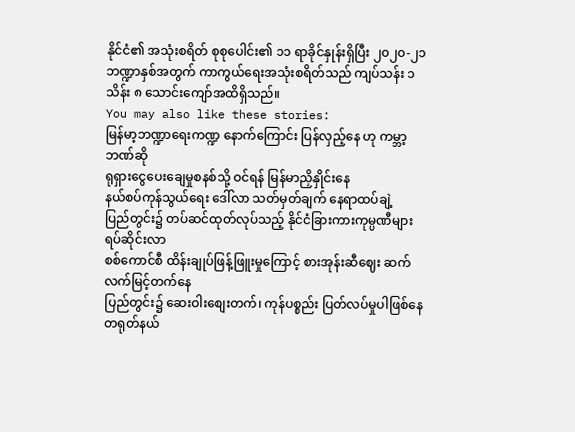နိုင်ငံ၏ အသုံးစရိတ် စုစုပေါင်း၏ ၁၁ ရာခိုင်နှုန်းရှိပြီး ၂၀၂၀-၂၁ ဘဏ္ဍာနှစ်အတွက် ကာကွယ်ရေးအသုံးစရိတ်သည် ကျပ်သန်း ၁ သိန်း ၈ သောင်းကျော်အထိရှိသည်။
You may also like these stories:
မြန်မာ့ဘဏ္ဍာရေးကဏ္ဍ နောက်ကြောင်း ပြန်လှည့်နေ ဟု ကမ္ဘာ့ဘဏ်ဆို
ရုရှားငွေပေးချေမှုစနစ်သို့ ဝင်ရန် မြန်မာညှိနှိုင်းနေ
နယ်စပ်ကုန်သွယ်ရေး ဒေါ်လာ သတ်မှတ်ချက် နေရာထပ်ချဲ့
ပြည်တွင်း၌ တပ်ဆင်ထုတ်လုပ်သည့် နိုင်ငံခြားကားကုမ္ပဏီများ ရပ်ဆိုင်းလာ
စစ်ကောင်စီ ထိန်းချုပ်ဖြန့်ဖြူးမှုကြောင့် စားအုန်းဆီဈေး ဆက်လက်မြင့်တက်နေ
ပြည်တွင်း၌ ဆေးဝါးစျေးတက်၊ ကုန်ပစ္စည်း ပြတ်လပ်မှုပါဖြစ်နေ
တရုတ်နယ်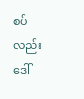စပ်လည်း ဒေါ်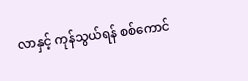လာနှင့် ကုန်သွယ်ရန် စစ်ကောင်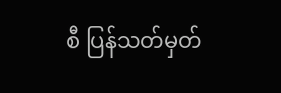စီ ပြန်သတ်မှတ်